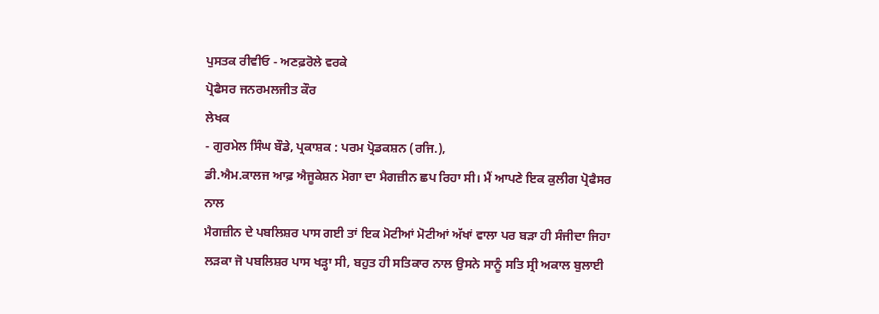ਪੁਸਤਕ ਰੀਵੀਓ - ਅਣਫ਼ਰੋਲੇ ਵਰਕੇ
ਪ੍ਰੋਫੈਸਰ ਜਨਰਮਲਜੀਤ ਕੌਰ
ਲੇਖਕ
- ਗੁਰਮੇਲ ਸਿੰਘ ਬੌਡੇ, ਪ੍ਰਕਾਸ਼ਕ : ਪਰਮ ਪ੍ਰੋਡਕਸ਼ਨ (ਰਜਿ.),
ਡੀ.ਐਮ.ਕਾਲਜ ਆਫ਼ ਐਜੂਕੇਸ਼ਨ ਮੋਗਾ ਦਾ ਮੈਗਜ਼ੀਨ ਛਪ ਰਿਹਾ ਸੀ। ਮੈਂ ਆਪਣੇ ਇਕ ਕੁਲੀਗ ਪ੍ਰੋਫੈਸਰ ਨਾਲ
ਮੈਗਜ਼ੀਨ ਦੇ ਪਬਲਿਸ਼ਰ ਪਾਸ ਗਈ ਤਾਂ ਇਕ ਮੋਟੀਆਂ ਮੋਟੀਆਂ ਅੱਖਾਂ ਵਾਲਾ ਪਰ ਬੜਾ ਹੀ ਸੰਜੀਦਾ ਜਿਹਾ
ਲੜਕਾ ਜੋ ਪਬਲਿਸ਼ਰ ਪਾਸ ਖੜ੍ਹਾ ਸੀ, ਬਹੁਤ ਹੀ ਸਤਿਕਾਰ ਨਾਲ ਉਸਨੇ ਸਾਨੂੰ ਸਤਿ ਸ੍ਰੀ ਅਕਾਲ ਬੁਲਾਈ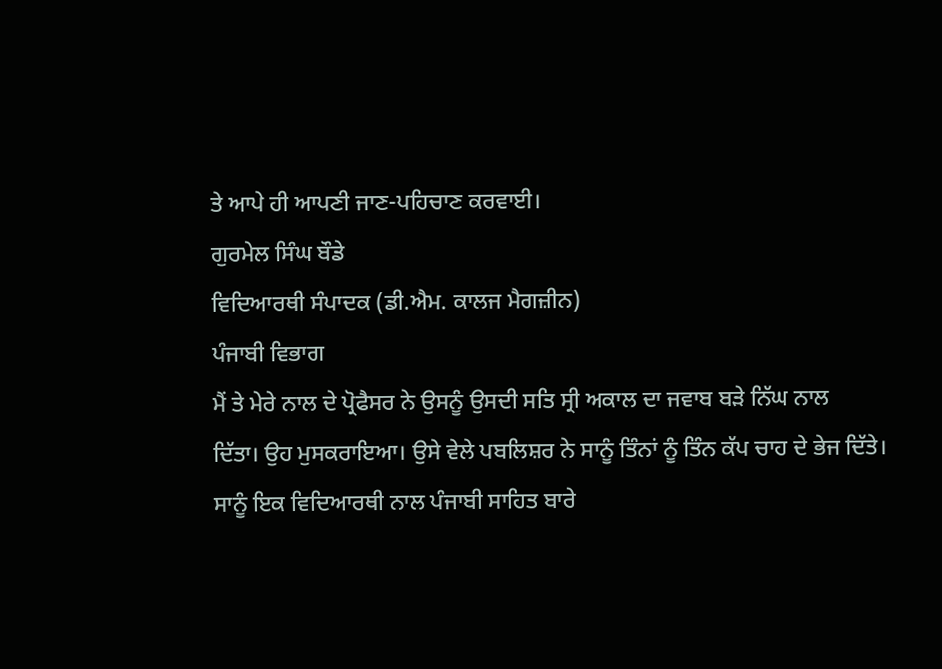ਤੇ ਆਪੇ ਹੀ ਆਪਣੀ ਜਾਣ-ਪਹਿਚਾਣ ਕਰਵਾਈ।
ਗੁਰਮੇਲ ਸਿੰਘ ਬੌਡੇ
ਵਿਦਿਆਰਥੀ ਸੰਪਾਦਕ (ਡੀ.ਐਮ. ਕਾਲਜ ਮੈਗਜ਼ੀਨ)
ਪੰਜਾਬੀ ਵਿਭਾਗ
ਮੈਂ ਤੇ ਮੇਰੇ ਨਾਲ ਦੇ ਪ੍ਰੋਫੈਸਰ ਨੇ ਉਸਨੂੰ ਉਸਦੀ ਸਤਿ ਸ੍ਰੀ ਅਕਾਲ ਦਾ ਜਵਾਬ ਬੜੇ ਨਿੱਘ ਨਾਲ
ਦਿੱਤਾ। ਉਹ ਮੁਸਕਰਾਇਆ। ਉਸੇ ਵੇਲੇ ਪਬਲਿਸ਼ਰ ਨੇ ਸਾਨੂੰ ਤਿੰਨਾਂ ਨੂੰ ਤਿੰਨ ਕੱਪ ਚਾਹ ਦੇ ਭੇਜ ਦਿੱਤੇ।
ਸਾਨੂੰ ਇਕ ਵਿਦਿਆਰਥੀ ਨਾਲ ਪੰਜਾਬੀ ਸਾਹਿਤ ਬਾਰੇ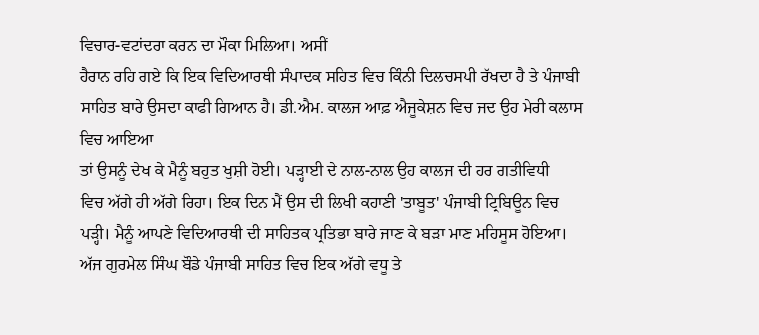ਵਿਚਾਰ-ਵਟਾਂਦਰਾ ਕਰਨ ਦਾ ਮੌਕਾ ਮਿਲਿਆ। ਅਸੀਂ
ਹੈਰਾਨ ਰਹਿ ਗਏ ਕਿ ਇਕ ਵਿਦਿਆਰਥੀ ਸੰਪਾਦਕ ਸਹਿਤ ਵਿਚ ਕਿੰਨੀ ਦਿਲਚਸਪੀ ਰੱਖਦਾ ਹੈ ਤੇ ਪੰਜਾਬੀ
ਸਾਹਿਤ ਬਾਰੇ ਉਸਦਾ ਕਾਫੀ ਗਿਆਨ ਹੈ। ਡੀ.ਐਮ. ਕਾਲਜ ਆਫ਼ ਐਜੂਕੇਸ਼ਨ ਵਿਚ ਜਦ ਉਹ ਮੇਰੀ ਕਲਾਸ ਵਿਚ ਆਇਆ
ਤਾਂ ਉਸਨੂੰ ਦੇਖ ਕੇ ਮੈਨੂੰ ਬਹੁਤ ਖੁਸ਼ੀ ਹੋਈ। ਪੜ੍ਹਾਈ ਦੇ ਨਾਲ-ਨਾਲ ਉਹ ਕਾਲਜ ਦੀ ਹਰ ਗਤੀਵਿਧੀ
ਵਿਚ ਅੱਗੇ ਹੀ ਅੱਗੇ ਰਿਹਾ। ਇਕ ਦਿਨ ਮੈਂ ਉਸ ਦੀ ਲਿਖੀ ਕਹਾਣੀ 'ਤਾਬੂਤ' ਪੰਜਾਬੀ ਟ੍ਰਿਬਿਊਨ ਵਿਚ
ਪੜ੍ਹੀ। ਮੈਨੂੰ ਆਪਣੇ ਵਿਦਿਆਰਥੀ ਦੀ ਸਾਹਿਤਕ ਪ੍ਰਤਿਭਾ ਬਾਰੇ ਜਾਣ ਕੇ ਬੜਾ ਮਾਣ ਮਹਿਸੂਸ ਹੋਇਆ।
ਅੱਜ ਗੁਰਮੇਲ ਸਿੰਘ ਬੌਡੇ ਪੰਜਾਬੀ ਸਾਹਿਤ ਵਿਚ ਇਕ ਅੱਗੇ ਵਧੂ ਤੇ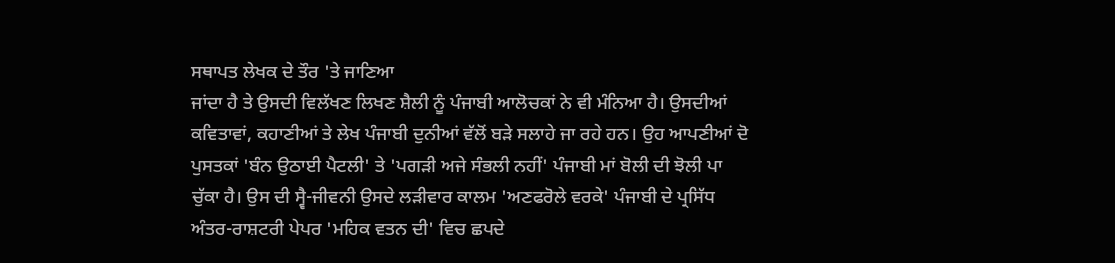ਸਥਾਪਤ ਲੇਖਕ ਦੇ ਤੌਰ 'ਤੇ ਜਾਣਿਆ
ਜਾਂਦਾ ਹੈ ਤੇ ਉਸਦੀ ਵਿਲੱਖਣ ਲਿਖਣ ਸ਼ੈਲੀ ਨੂੰ ਪੰਜਾਬੀ ਆਲੋਚਕਾਂ ਨੇ ਵੀ ਮੰਨਿਆ ਹੈ। ਉਸਦੀਆਂ
ਕਵਿਤਾਵਾਂ, ਕਹਾਣੀਆਂ ਤੇ ਲੇਖ ਪੰਜਾਬੀ ਦੁਨੀਆਂ ਵੱਲੋਂ ਬੜੇ ਸਲਾਹੇ ਜਾ ਰਹੇ ਹਨ। ਉਹ ਆਪਣੀਆਂ ਦੋ
ਪੁਸਤਕਾਂ 'ਬੰਨ ਉਠਾਈ ਪੈਟਲੀ' ਤੇ 'ਪਗੜੀ ਅਜੇ ਸੰਭਲੀ ਨਹੀਂ' ਪੰਜਾਬੀ ਮਾਂ ਬੋਲੀ ਦੀ ਝੋਲੀ ਪਾ
ਚੁੱਕਾ ਹੈ। ਉਸ ਦੀ ਸ੍ਵੈ-ਜੀਵਨੀ ਉਸਦੇ ਲੜੀਵਾਰ ਕਾਲਮ 'ਅਣਫਰੋਲੇ ਵਰਕੇ' ਪੰਜਾਬੀ ਦੇ ਪ੍ਰਸਿੱਧ
ਅੰਤਰ-ਰਾਸ਼ਟਰੀ ਪੇਪਰ 'ਮਹਿਕ ਵਤਨ ਦੀ' ਵਿਚ ਛਪਦੇ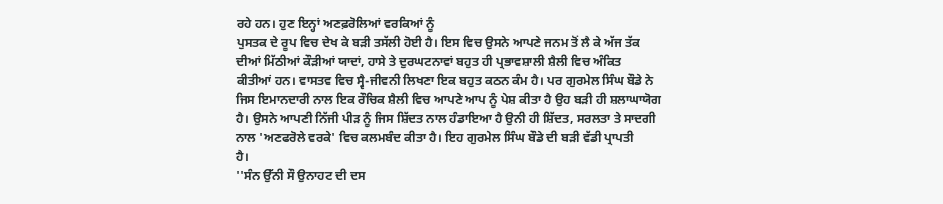ਰਹੇ ਹਨ। ਹੁਣ ਇਨ੍ਹਾਂ ਅਣਫ਼ਰੋਲਿਆਂ ਵਰਕਿਆਂ ਨੂੰ
ਪੁਸਤਕ ਦੇ ਰੂਪ ਵਿਚ ਦੇਖ ਕੇ ਬੜੀ ਤਸੱਲੀ ਹੋਈ ਹੈ। ਇਸ ਵਿਚ ਉਸਨੇ ਆਪਣੇ ਜਨਮ ਤੋਂ ਲੈ ਕੇ ਅੱਜ ਤੱਕ
ਦੀਆਂ ਮਿੱਠੀਆਂ ਕੌੜੀਆਂ ਯਾਦਾਂ, ਹਾਸੇ ਤੇ ਦੁਰਘਟਨਾਵਾਂ ਬਹੁਤ ਹੀ ਪ੍ਰਭਾਵਸ਼ਾਲੀ ਸ਼ੈਲੀ ਵਿਚ ਅੰਕਿਤ
ਕੀਤੀਆਂ ਹਨ। ਵਾਸਤਵ ਵਿਚ ਸ੍ਵੈ-ਜੀਵਨੀ ਲਿਖਣਾ ਇਕ ਬਹੁਤ ਕਠਨ ਕੰਮ ਹੈ। ਪਰ ਗੁਰਮੇਲ ਸਿੰਘ ਬੌਡੇ ਨੇ
ਜਿਸ ਇਮਾਨਦਾਰੀ ਨਾਲ ਇਕ ਰੌਚਿਕ ਸ਼ੈਲੀ ਵਿਚ ਆਪਣੇ ਆਪ ਨੂੰ ਪੇਸ਼ ਕੀਤਾ ਹੈ ਉਹ ਬੜੀ ਹੀ ਸ਼ਲਾਘਾਯੋਗ
ਹੈ। ਉਸਨੇ ਆਪਣੀ ਨਿੱਜੀ ਪੀੜ ਨੂੰ ਜਿਸ ਸ਼ਿੱਦਤ ਨਾਲ ਹੰਡਾਇਆ ਹੈ ਉਨੀ ਹੀ ਸ਼ਿੱਦਤ, ਸਰਲਤਾ ਤੇ ਸਾਦਗੀ
ਨਾਲ 'ਅਣਫਰੋਲੇ ਵਰਕੇ' ਵਿਚ ਕਲਮਬੰਦ ਕੀਤਾ ਹੈ। ਇਹ ਗੁਰਮੇਲ ਸਿੰਘ ਬੌਡੇ ਦੀ ਬੜੀ ਵੱਡੀ ਪ੍ਰਾਪਤੀ
ਹੈ।
''ਸੰਨ ਉੱਨੀ ਸੌ ਉਨਾਹਟ ਦੀ ਦਸ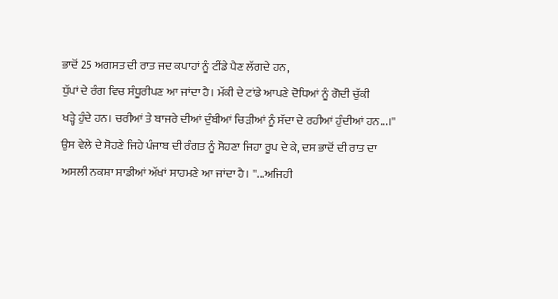ਭਾਦੋਂ 25 ਅਗਸਤ ਦੀ ਰਾਤ ਜਦ ਕਪਾਹਾਂ ਨੂੰ ਟੀਂਡੇ ਪੈਣ ਲੱਗਦੇ ਹਨ,
ਧੁੱਪਾਂ ਦੇ ਰੰਗ ਵਿਚ ਸੰਧੂਰੀਪਣ ਆ ਜਾਂਦਾ ਹੈ। ਮੱਕੀ ਦੇ ਟਾਂਡੇ ਆਪਣੇ ਦੋਧਿਆਂ ਨੂੰ ਗੋਦੀ ਚੁੱਕੀ
ਖੜ੍ਹੇ ਹੁੰਦੇ ਹਨ। ਚਰੀਆਂ ਤੇ ਬਾਜਰੇ ਦੀਆਂ ਦੁੰਬੀਆਂ ਚਿੜੀਆਂ ਨੂੰ ਸੱਦਾ ਦੇ ਰਹੀਆਂ ਹੁੰਦੀਆਂ ਹਨ...।''
ਉਸ ਵੇਲੇ ਦੇ ਸੋਹਣੇ ਜਿਹੇ ਪੰਜਾਬ ਦੀ ਰੰਗਤ ਨੂੰ ਸੋਹਣਾ ਜਿਹਾ ਰੂਪ ਦੇ ਕੇ, ਦਸ ਭਾਦੋਂ ਦੀ ਰਾਤ ਦਾ
ਅਸਲੀ ਨਕਸ਼ਾ ਸਾਡੀਆਂ ਅੱਖਾਂ ਸਾਹਮਣੇ ਆ ਜਾਂਦਾ ਹੈ। ''...ਅਜਿਹੀ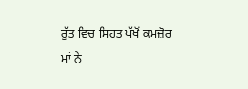ਰੁੱਤ ਵਿਚ ਸਿਹਤ ਪੱਖੋਂ ਕਮਜ਼ੋਰ
ਮਾਂ ਨੇ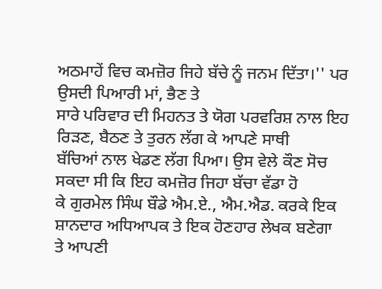ਅਠਮਾਹੇਂ ਵਿਚ ਕਮਜ਼ੋਰ ਜਿਹੇ ਬੱਚੇ ਨੂੰ ਜਨਮ ਦਿੱਤਾ।'' ਪਰ ਉਸਦੀ ਪਿਆਰੀ ਮਾਂ, ਭੈਣ ਤੇ
ਸਾਰੇ ਪਰਿਵਾਰ ਦੀ ਮਿਹਨਤ ਤੇ ਯੋਗ ਪਰਵਰਿਸ਼ ਨਾਲ ਇਹ ਰਿੜਣ, ਬੈਠਣ ਤੇ ਤੁਰਨ ਲੱਗ ਕੇ ਆਪਣੇ ਸਾਥੀ
ਬੱਚਿਆਂ ਨਾਲ ਖੇਡਣ ਲੱਗ ਪਿਆ। ਉਸ ਵੇਲੇ ਕੌਣ ਸੋਚ ਸਕਦਾ ਸੀ ਕਿ ਇਹ ਕਮਜ਼ੋਰ ਜਿਹਾ ਬੱਚਾ ਵੱਡਾ ਹੋ
ਕੇ ਗੁਰਮੇਲ ਸਿੰਘ ਬੌਡੇ ਐਮ.ਏ., ਐਮ.ਐਡ. ਕਰਕੇ ਇਕ ਸ਼ਾਨਦਾਰ ਅਧਿਆਪਕ ਤੇ ਇਕ ਹੋਣਹਾਰ ਲੇਖਕ ਬਣੇਗਾ
ਤੇ ਆਪਣੀ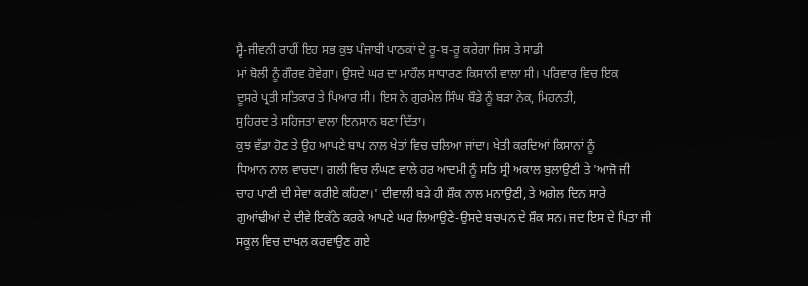ਸ੍ਵੈ-ਜੀਵਨੀ ਰਾਹੀਂ ਇਹ ਸਭ ਕੁਝ ਪੰਜਾਬੀ ਪਾਠਕਾਂ ਦੇ ਰੂ-ਬ-ਰੂ ਕਰੇਗਾ ਜਿਸ ਤੇ ਸਾਡੀ
ਮਾਂ ਬੋਲੀ ਨੂੰ ਗੌਰਵ ਹੋਵੇਗਾ। ਉਸਦੇ ਘਰ ਦਾ ਮਾਹੌਲ ਸਾਧਾਰਣ ਕਿਸਾਨੀ ਵਾਲਾ ਸੀ। ਪਰਿਵਾਰ ਵਿਚ ਇਕ
ਦੂਸਰੇ ਪ੍ਰਤੀ ਸਤਿਕਾਰ ਤੇ ਪਿਆਰ ਸੀ। ਇਸ ਨੇ ਗੁਰਮੇਲ ਸਿੰਘ ਬੌਡੇ ਨੂੰ ਬੜਾ ਨੇਕ, ਮਿਹਨਤੀ,
ਸੁਹਿਰਦ ਤੇ ਸਹਿਜਤਾ ਵਾਲਾ ਇਨਸਾਨ ਬਣਾ ਦਿੱਤਾ।
ਕੁਝ ਵੱਡਾ ਹੋਣ ਤੇ ਉਹ ਆਪਣੇ ਬਾਪ ਨਾਲ ਖੇਤਾਂ ਵਿਚ ਚਲਿਆ ਜਾਂਦਾ। ਖੇਤੀ ਕਰਦਿਆਂ ਕਿਸਾਨਾਂ ਨੂੰ
ਧਿਆਨ ਨਾਲ ਵਾਚਦਾ। ਗਲੀ ਵਿਚ ਲੰਘਣ ਵਾਲੇ ਹਰ ਆਦਮੀ ਨੂੰ ਸਤਿ ਸ੍ਰੀ ਅਕਾਲ ਬੁਲਾਉਣੀ ਤੇ 'ਆਜੋ ਜੀ
ਚਾਹ ਪਾਣੀ ਦੀ ਸੇਵਾ ਕਰੀਏ ਕਹਿਣਾ।' ਦੀਵਾਲੀ ਬੜੇ ਹੀ ਸ਼ੌਕ ਨਾਲ ਮਨਾਉਣੀ, ਤੇ ਅਗੇਲ ਦਿਨ ਸਾਰੇ
ਗੁਆਂਢੀਆਂ ਦੇ ਦੀਵੇ ਇਕੱਠੇ ਕਰਕੇ ਆਪਣੇ ਘਰ ਲਿਆਉਣੇ-ਉਸਦੇ ਬਚਪਨ ਦੇ ਸ਼ੌਕ ਸਨ। ਜਦ ਇਸ ਦੇ ਪਿਤਾ ਜੀ
ਸਕੂਲ ਵਿਚ ਦਾਖਲ ਕਰਵਾਉਣ ਗਏ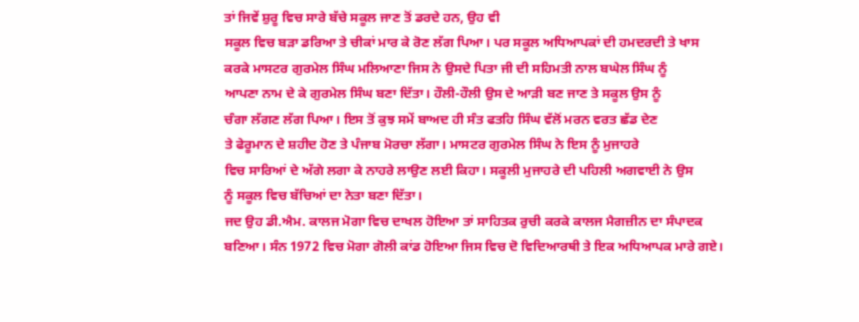ਤਾਂ ਜਿਵੇਂ ਸ਼ੁਰੂ ਵਿਚ ਸਾਰੇ ਬੱਚੇ ਸਕੂਲ ਜਾਣ ਤੋਂ ਡਰਦੇ ਹਨ, ਉਹ ਵੀ
ਸਕੂਲ ਵਿਚ ਬੜਾ ਡਰਿਆ ਤੇ ਚੀਕਾਂ ਮਾਰ ਕੇ ਰੋਣ ਲੱਗ ਪਿਆ। ਪਰ ਸਕੂਲ ਅਧਿਆਪਕਾਂ ਦੀ ਹਮਦਰਦੀ ਤੇ ਖਾਸ
ਕਰਕੇ ਮਾਸਟਰ ਗੁਰਮੇਲ ਸਿੰਘ ਮਲਿਆਣਾ ਜਿਸ ਨੇ ਉਸਦੇ ਪਿਤਾ ਜੀ ਦੀ ਸਹਿਮਤੀ ਨਾਲ ਬਘੇਲ ਸਿੰਘ ਨੂੰ
ਆਪਣਾ ਨਾਮ ਦੇ ਕੇ ਗੁਰਮੇਲ ਸਿੰਘ ਬਣਾ ਦਿੱਤਾ। ਹੌਲੀ-ਹੌਲੀ ਉਸ ਦੇ ਆੜੀ ਬਣ ਜਾਣ ਤੇ ਸਕੂਲ ਉਸ ਨੂੰ
ਚੰਗਾ ਲੱਗਣ ਲੱਗ ਪਿਆ। ਇਸ ਤੋਂ ਕੁਝ ਸਮੇਂ ਬਾਅਦ ਹੀ ਸੰਤ ਫਤਹਿ ਸਿੰਘ ਵੱਲੋਂ ਮਰਨ ਵਰਤ ਛੱਡ ਦੇਣ
ਤੇ ਫੇਰੂਮਾਨ ਦੇ ਸ਼ਹੀਦ ਹੋਣ ਤੇ ਪੰਜਾਬ ਮੋਰਚਾ ਲੱਗਾ। ਮਾਸਟਰ ਗੁਰਮੇਲ ਸਿੰਘ ਨੇ ਇਸ ਨੂੰ ਮੁਜਾਹਰੇ
ਵਿਚ ਸਾਰਿਆਂ ਦੇ ਅੱਗੇ ਲਗਾ ਕੇ ਨਾਹਰੇ ਲਾਉਣ ਲਈ ਕਿਹਾ। ਸਕੂਲੀ ਮੁਜਾਹਰੇ ਦੀ ਪਹਿਲੀ ਅਗਵਾਈ ਨੇ ਉਸ
ਨੂੰ ਸਕੂਲ ਵਿਚ ਬੱਚਿਆਂ ਦਾ ਨੇਤਾ ਬਣਾ ਦਿੱਤਾ।
ਜਦ ਉਹ ਡੀ.ਐਮ. ਕਾਲਜ ਮੋਗਾ ਵਿਚ ਦਾਖਲ ਹੋਇਆ ਤਾਂ ਸਾਹਿਤਕ ਰੁਚੀ ਕਰਕੇ ਕਾਲਜ ਮੈਗਜ਼ੀਨ ਦਾ ਸੰਪਾਦਕ
ਬਣਿਆ। ਸੰਨ 1972 ਵਿਚ ਮੋਗਾ ਗੋਲੀ ਕਾਂਡ ਹੋਇਆ ਜਿਸ ਵਿਚ ਦੋ ਵਿਦਿਆਰਥੀ ਤੇ ਇਕ ਅਧਿਆਪਕ ਮਾਰੇ ਗਏ।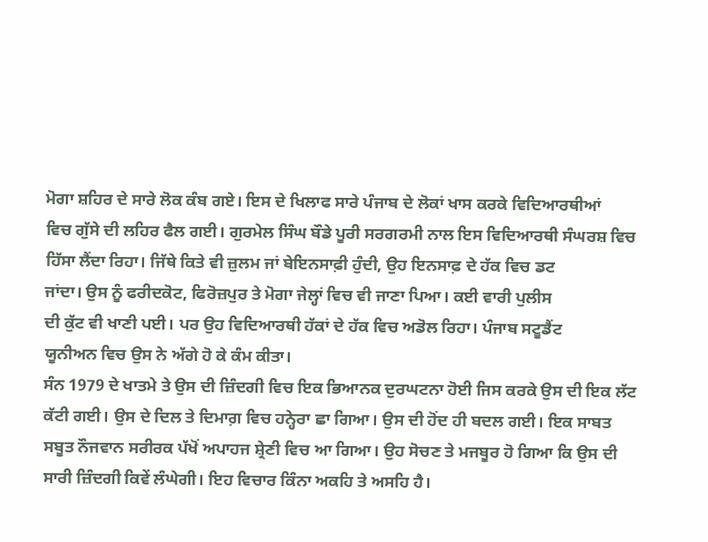ਮੋਗਾ ਸ਼ਹਿਰ ਦੇ ਸਾਰੇ ਲੋਕ ਕੰਬ ਗਏ। ਇਸ ਦੇ ਖਿਲਾਫ ਸਾਰੇ ਪੰਜਾਬ ਦੇ ਲੋਕਾਂ ਖਾਸ ਕਰਕੇ ਵਿਦਿਆਰਥੀਆਂ
ਵਿਚ ਗੁੱਸੇ ਦੀ ਲਹਿਰ ਫੈਲ ਗਈ। ਗੁਰਮੇਲ ਸਿੰਘ ਬੌਡੇ ਪੂਰੀ ਸਰਗਰਮੀ ਨਾਲ ਇਸ ਵਿਦਿਆਰਥੀ ਸੰਘਰਸ਼ ਵਿਚ
ਹਿੱਸਾ ਲੈਂਦਾ ਰਿਹਾ। ਜਿੱਥੇ ਕਿਤੇ ਵੀ ਜ਼ੁਲਮ ਜਾਂ ਬੇਇਨਸਾਫ਼ੀ ਹੁੰਦੀ, ਉਹ ਇਨਸਾਫ਼ ਦੇ ਹੱਕ ਵਿਚ ਡਟ
ਜਾਂਦਾ। ਉਸ ਨੂੰ ਫਰੀਦਕੋਟ, ਫਿਰੋਜ਼ਪੁਰ ਤੇ ਮੋਗਾ ਜੇਲ੍ਹਾਂ ਵਿਚ ਵੀ ਜਾਣਾ ਪਿਆ। ਕਈ ਵਾਰੀ ਪੁਲੀਸ
ਦੀ ਕੁੱਟ ਵੀ ਖਾਣੀ ਪਈ। ਪਰ ਉਹ ਵਿਦਿਆਰਥੀ ਹੱਕਾਂ ਦੇ ਹੱਕ ਵਿਚ ਅਡੋਲ ਰਿਹਾ। ਪੰਜਾਬ ਸਟੂਡੈਂਟ
ਯੂਨੀਅਨ ਵਿਚ ਉਸ ਨੇ ਅੱਗੇ ਹੋ ਕੇ ਕੰਮ ਕੀਤਾ।
ਸੰਨ 1979 ਦੇ ਖਾਤਮੇ ਤੇ ਉਸ ਦੀ ਜ਼ਿੰਦਗੀ ਵਿਚ ਇਕ ਭਿਆਨਕ ਦੁਰਘਟਨਾ ਹੋਈ ਜਿਸ ਕਰਕੇ ਉਸ ਦੀ ਇਕ ਲੱਟ
ਕੱਟੀ ਗਈ। ਉਸ ਦੇ ਦਿਲ ਤੇ ਦਿਮਾਗ਼ ਵਿਚ ਹਨ੍ਹੇਰਾ ਛਾ ਗਿਆ। ਉਸ ਦੀ ਹੋਂਦ ਹੀ ਬਦਲ ਗਈ। ਇਕ ਸਾਬਤ
ਸਬੂਤ ਨੌਜਵਾਨ ਸਰੀਰਕ ਪੱਖੋਂ ਅਪਾਹਜ ਸ਼੍ਰੇਣੀ ਵਿਚ ਆ ਗਿਆ। ਉਹ ਸੋਚਣ ਤੇ ਮਜਬੂਰ ਹੋ ਗਿਆ ਕਿ ਉਸ ਦੀ
ਸਾਰੀ ਜ਼ਿੰਦਗੀ ਕਿਵੇਂ ਲੰਘੇਗੀ। ਇਹ ਵਿਚਾਰ ਕਿੰਨਾ ਅਕਹਿ ਤੇ ਅਸਹਿ ਹੈ।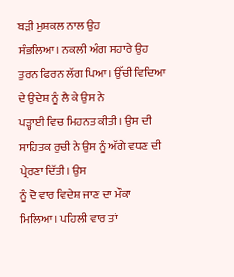ਬੜੀ ਮੁਸ਼ਕਲ ਨਾਲ ਉਹ
ਸੰਭਲਿਆ। ਨਕਲੀ ਅੰਗ ਸਹਾਰੇ ਉਹ ਤੁਰਨ ਫਿਰਨ ਲੱਗ ਪਿਆ। ਉੱਚੀ ਵਿਦਿਆ ਦੇ ਉਦੇਸ਼ ਨੂੰ ਲੈ ਕੇ ਉਸ ਨੇ
ਪੜ੍ਹਾਈ ਵਿਚ ਮਿਹਨਤ ਕੀਤੀ। ਉਸ ਦੀ ਸਾਹਿਤਕ ਰੁਚੀ ਨੇ ਉਸ ਨੂੰ ਅੱਗੇ ਵਧਣ ਦੀ ਪ੍ਰੇਰਣਾ ਦਿੱਤੀ। ਉਸ
ਨੂੰ ਦੋ ਵਾਰ ਵਿਦੇਸ਼ ਜਾਣ ਦਾ ਮੌਕਾ ਮਿਲਿਆ। ਪਹਿਲੀ ਵਾਰ ਤਾਂ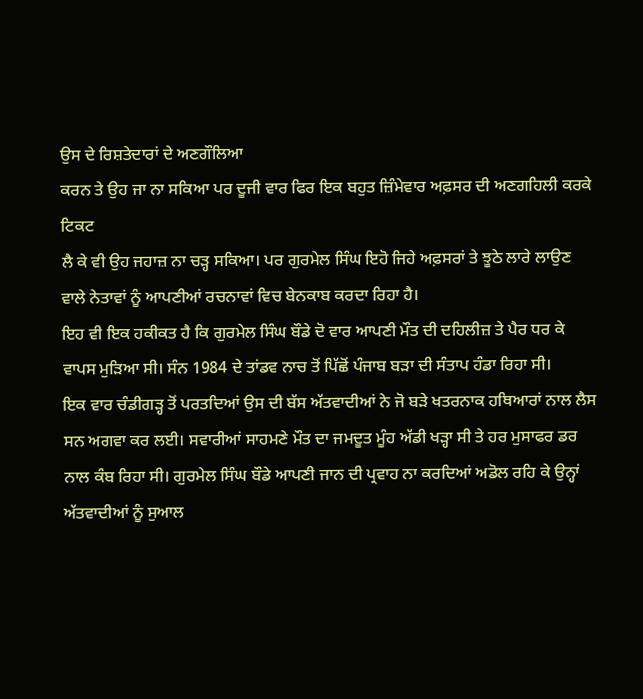ਉਸ ਦੇ ਰਿਸ਼ਤੇਦਾਰਾਂ ਦੇ ਅਣਗੌਲਿਆ
ਕਰਨ ਤੇ ਉਹ ਜਾ ਨਾ ਸਕਿਆ ਪਰ ਦੂਜੀ ਵਾਰ ਫਿਰ ਇਕ ਬਹੁਤ ਜ਼ਿੰਮੇਵਾਰ ਅਫ਼ਸਰ ਦੀ ਅਣਗਹਿਲੀ ਕਰਕੇ ਟਿਕਟ
ਲੈ ਕੇ ਵੀ ਉਹ ਜਹਾਜ਼ ਨਾ ਚੜ੍ਹ ਸਕਿਆ। ਪਰ ਗੁਰਮੇਲ ਸਿੰਘ ਇਹੋ ਜਿਹੇ ਅਫ਼ਸਰਾਂ ਤੇ ਝੂਠੇ ਲਾਰੇ ਲਾਉਣ
ਵਾਲੇ ਨੇਤਾਵਾਂ ਨੂੰ ਆਪਣੀਆਂ ਰਚਨਾਵਾਂ ਵਿਚ ਬੇਨਕਾਬ ਕਰਦਾ ਰਿਹਾ ਹੈ।
ਇਹ ਵੀ ਇਕ ਹਕੀਕਤ ਹੈ ਕਿ ਗੁਰਮੇਲ ਸਿੰਘ ਬੌਡੇ ਦੋ ਵਾਰ ਆਪਣੀ ਮੌਤ ਦੀ ਦਹਿਲੀਜ਼ ਤੇ ਪੈਰ ਧਰ ਕੇ
ਵਾਪਸ ਮੁੜਿਆ ਸੀ। ਸੰਨ 1984 ਦੇ ਤਾਂਡਵ ਨਾਚ ਤੋਂ ਪਿੱਛੋਂ ਪੰਜਾਬ ਬੜਾ ਦੀ ਸੰਤਾਪ ਹੰਡਾ ਰਿਹਾ ਸੀ।
ਇਕ ਵਾਰ ਚੰਡੀਗੜ੍ਹ ਤੋਂ ਪਰਤਦਿਆਂ ਉਸ ਦੀ ਬੱਸ ਅੱਤਵਾਦੀਆਂ ਨੇ ਜੋ ਬੜੇ ਖਤਰਨਾਕ ਹਥਿਆਰਾਂ ਨਾਲ ਲੈਸ
ਸਨ ਅਗਵਾ ਕਰ ਲਈ। ਸਵਾਰੀਆਂ ਸਾਹਮਣੇ ਮੌਤ ਦਾ ਜਮਦੂਤ ਮੂੰਹ ਅੱਡੀ ਖੜ੍ਹਾ ਸੀ ਤੇ ਹਰ ਮੁਸਾਫਰ ਡਰ
ਨਾਲ ਕੰਬ ਰਿਹਾ ਸੀ। ਗੁਰਮੇਲ ਸਿੰਘ ਬੌਡੇ ਆਪਣੀ ਜਾਨ ਦੀ ਪ੍ਰਵਾਹ ਨਾ ਕਰਦਿਆਂ ਅਡੋਲ ਰਹਿ ਕੇ ਉਨ੍ਹਾਂ
ਅੱਤਵਾਦੀਆਂ ਨੂੰ ਸੁਆਲ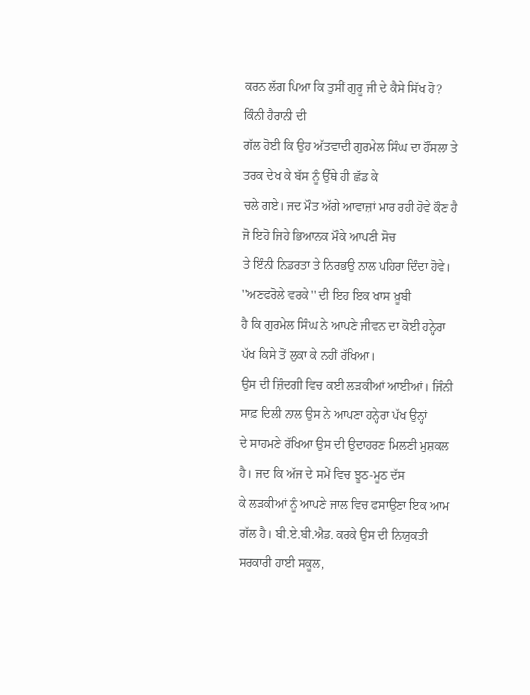ਕਰਨ ਲੱਗ ਪਿਆ ਕਿ ਤੁਸੀਂ ਗੁਰੂ ਜੀ ਦੇ ਕੈਸੇ ਸਿੱਖ ਹੋ? ਕਿੰਨੀ ਹੈਰਾਨੀ ਦੀ
ਗੱਲ ਹੋਈ ਕਿ ਉਹ ਅੱਤਵਾਦੀ ਗੁਰਮੇਲ ਸਿੰਘ ਦਾ ਹੌਂਸਲਾ ਤੇ ਤਰਕ ਦੇਖ ਕੇ ਬੱਸ ਨੂੰ ਉੱਥੇ ਹੀ ਛੱਡ ਕੇ
ਚਲੇ ਗਏ। ਜਦ ਮੌਤ ਅੱਗੇ ਆਵਾਜ਼ਾਂ ਮਾਰ ਰਹੀ ਹੋਵੇ ਕੌਣ ਹੈ ਜੋ ਇਹੋ ਜਿਹੇ ਭਿਆਨਕ ਮੌਕੇ ਆਪਣੀ ਸੋਚ
ਤੇ ਇੰਨੀ ਨਿਡਰਤਾ ਤੇ ਨਿਰਭਉ ਨਾਲ ਪਹਿਰਾ ਦਿੰਦਾ ਹੋਵੇ। ''ਅਣਫਰੋਲੇ ਵਰਕੇ'' ਦੀ ਇਹ ਇਕ ਖਾਸ ਖ਼ੂਬੀ
ਹੈ ਕਿ ਗੁਰਮੇਲ ਸਿੰਘ ਨੇ ਆਪਣੇ ਜੀਵਨ ਦਾ ਕੋਈ ਹਨ੍ਹੇਰਾ ਪੱਖ ਕਿਸੇ ਤੋਂ ਲੁਕਾ ਕੇ ਨਹੀਂ ਰੱਖਿਆ।
ਉਸ ਦੀ ਜ਼ਿੰਦਗੀ ਵਿਚ ਕਈ ਲੜਕੀਆਂ ਆਈਆਂ। ਜਿੰਨੀ ਸਾਫ਼ ਦਿਲੀ ਨਾਲ ਉਸ ਨੇ ਆਪਣਾ ਹਨ੍ਹੇਰਾ ਪੱਖ ਉਨ੍ਹਾਂ
ਦੇ ਸਾਹਮਣੇ ਰੱਖਿਆ ਉਸ ਦੀ ਉਦਾਹਰਣ ਮਿਲਣੀ ਮੁਸ਼ਕਲ ਹੈ। ਜਦ ਕਿ ਅੱਜ ਦੇ ਸਮੇਂ ਵਿਚ ਝੂਠ-ਮੂਠ ਦੱਸ
ਕੇ ਲੜਕੀਆਂ ਨੂੰ ਆਪਣੇ ਜਾਲ ਵਿਚ ਫਸਾਉਣਾ ਇਕ ਆਮ ਗੱਲ ਹੈ। ਬੀ.ਏ.ਬੀ.ਐਡ. ਕਰਕੇ ਉਸ ਦੀ ਨਿਯੁਕਤੀ
ਸਰਕਾਰੀ ਹਾਈ ਸਕੂਲ,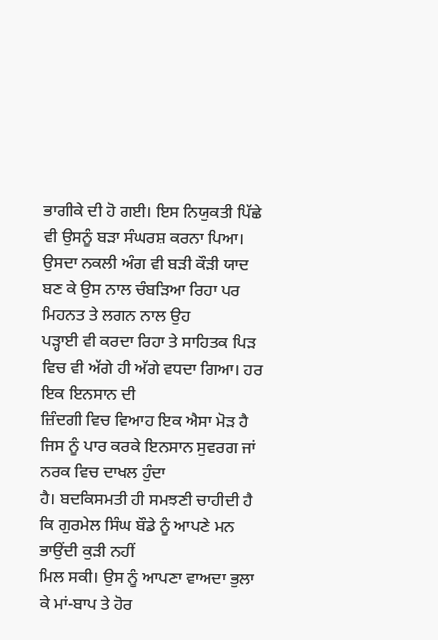ਭਾਗੀਕੇ ਦੀ ਹੋ ਗਈ। ਇਸ ਨਿਯੁਕਤੀ ਪਿੱਛੇ ਵੀ ਉਸਨੂੰ ਬੜਾ ਸੰਘਰਸ਼ ਕਰਨਾ ਪਿਆ।
ਉਸਦਾ ਨਕਲੀ ਅੰਗ ਵੀ ਬੜੀ ਕੌੜੀ ਯਾਦ ਬਣ ਕੇ ਉਸ ਨਾਲ ਚੰਬੜਿਆ ਰਿਹਾ ਪਰ ਮਿਹਨਤ ਤੇ ਲਗਨ ਨਾਲ ਉਹ
ਪੜ੍ਹਾਈ ਵੀ ਕਰਦਾ ਰਿਹਾ ਤੇ ਸਾਹਿਤਕ ਪਿੜ ਵਿਚ ਵੀ ਅੱਗੇ ਹੀ ਅੱਗੇ ਵਧਦਾ ਗਿਆ। ਹਰ ਇਕ ਇਨਸਾਨ ਦੀ
ਜ਼ਿੰਦਗੀ ਵਿਚ ਵਿਆਹ ਇਕ ਐਸਾ ਮੋੜ ਹੈ ਜਿਸ ਨੂੰ ਪਾਰ ਕਰਕੇ ਇਨਸਾਨ ਸੁਵਰਗ ਜਾਂ ਨਰਕ ਵਿਚ ਦਾਖਲ ਹੁੰਦਾ
ਹੈ। ਬਦਕਿਸਮਤੀ ਹੀ ਸਮਝਣੀ ਚਾਹੀਦੀ ਹੈ ਕਿ ਗੁਰਮੇਲ ਸਿੰਘ ਬੌਡੇ ਨੂੰ ਆਪਣੇ ਮਨ ਭਾਉਂਦੀ ਕੁੜੀ ਨਹੀਂ
ਮਿਲ ਸਕੀ। ਉਸ ਨੂੰ ਆਪਣਾ ਵਾਅਦਾ ਭੁਲਾ ਕੇ ਮਾਂ-ਬਾਪ ਤੇ ਹੋਰ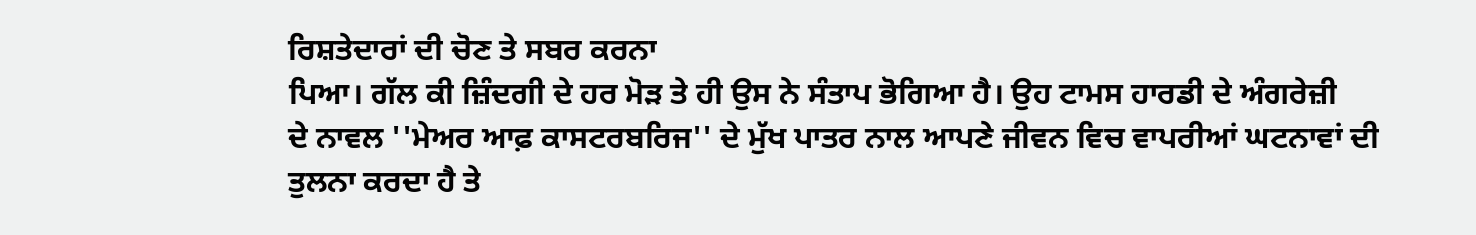ਰਿਸ਼ਤੇਦਾਰਾਂ ਦੀ ਚੋਣ ਤੇ ਸਬਰ ਕਰਨਾ
ਪਿਆ। ਗੱਲ ਕੀ ਜ਼ਿੰਦਗੀ ਦੇ ਹਰ ਮੋੜ ਤੇ ਹੀ ਉਸ ਨੇ ਸੰਤਾਪ ਭੋਗਿਆ ਹੈ। ਉਹ ਟਾਮਸ ਹਾਰਡੀ ਦੇ ਅੰਗਰੇਜ਼ੀ
ਦੇ ਨਾਵਲ ''ਮੇਅਰ ਆਫ਼ ਕਾਸਟਰਬਰਿਜ'' ਦੇ ਮੁੱਖ ਪਾਤਰ ਨਾਲ ਆਪਣੇ ਜੀਵਨ ਵਿਚ ਵਾਪਰੀਆਂ ਘਟਨਾਵਾਂ ਦੀ
ਤੁਲਨਾ ਕਰਦਾ ਹੈ ਤੇ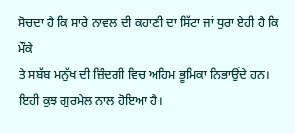ਸੋਚਦਾ ਹੈ ਕਿ ਸਾਰੇ ਨਾਵਲ ਦੀ ਕਹਾਣੀ ਦਾ ਸਿੱਟਾ ਜਾਂ ਧੁਰਾ ਏਹੀ ਹੈ ਕਿ ਮੌਕੇ
ਤੇ ਸਬੱਬ ਮਨੁੱਖ ਦੀ ਜ਼ਿੰਦਗੀ ਵਿਚ ਅਹਿਮ ਭੂਮਿਕਾ ਨਿਭਾਉਂਦੇ ਹਨ। ਇਹੀ ਕੁਝ ਗੁਰਮੇਲ ਨਾਲ ਹੋਇਆ ਹੈ।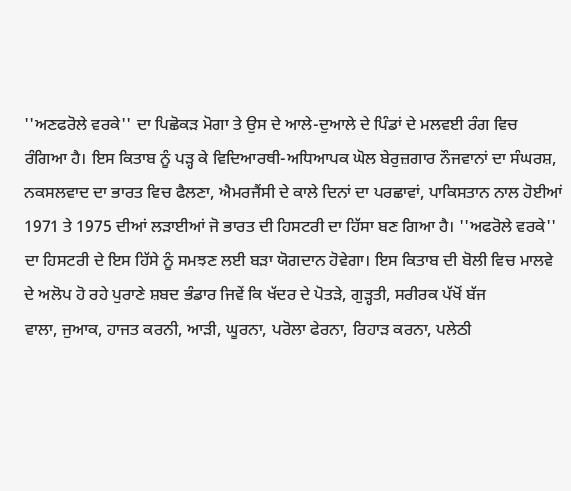''ਅਣਫਰੋਲੇ ਵਰਕੇ'' ਦਾ ਪਿਛੋਕੜ ਮੋਗਾ ਤੇ ਉਸ ਦੇ ਆਲੇ-ਦੁਆਲੇ ਦੇ ਪਿੰਡਾਂ ਦੇ ਮਲਵਈ ਰੰਗ ਵਿਚ
ਰੰਗਿਆ ਹੈ। ਇਸ ਕਿਤਾਬ ਨੂੰ ਪੜ੍ਹ ਕੇ ਵਿਦਿਆਰਥੀ-ਅਧਿਆਪਕ ਘੋਲ ਬੇਰੁਜ਼ਗਾਰ ਨੌਜਵਾਨਾਂ ਦਾ ਸੰਘਰਸ਼,
ਨਕਸਲਵਾਦ ਦਾ ਭਾਰਤ ਵਿਚ ਫੈਲਣਾ, ਐਮਰਜੈਂਸੀ ਦੇ ਕਾਲੇ ਦਿਨਾਂ ਦਾ ਪਰਛਾਵਾਂ, ਪਾਕਿਸਤਾਨ ਨਾਲ ਹੋਈਆਂ
1971 ਤੇ 1975 ਦੀਆਂ ਲੜਾਈਆਂ ਜੋ ਭਾਰਤ ਦੀ ਹਿਸਟਰੀ ਦਾ ਹਿੱਸਾ ਬਣ ਗਿਆ ਹੈ। ''ਅਫਰੋਲੇ ਵਰਕੇ''
ਦਾ ਹਿਸਟਰੀ ਦੇ ਇਸ ਹਿੱਸੇ ਨੂੰ ਸਮਝਣ ਲਈ ਬੜਾ ਯੋਗਦਾਨ ਹੋਵੇਗਾ। ਇਸ ਕਿਤਾਬ ਦੀ ਬੋਲੀ ਵਿਚ ਮਾਲਵੇ
ਦੇ ਅਲੋਪ ਹੋ ਰਹੇ ਪੁਰਾਣੇ ਸ਼ਬਦ ਭੰਡਾਰ ਜਿਵੇਂ ਕਿ ਖੱਦਰ ਦੇ ਪੋਤੜੇ, ਗੁੜ੍ਹਤੀ, ਸਰੀਰਕ ਪੱਖੋਂ ਬੱਜ
ਵਾਲਾ, ਜੁਆਕ, ਹਾਜਤ ਕਰਨੀ, ਆੜੀ, ਘੂਰਨਾ, ਪਰੋਲਾ ਫੇਰਨਾ, ਰਿਹਾੜ ਕਰਨਾ, ਪਲੇਠੀ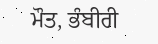ਮੌਤ, ਭੰਬੀਰੀ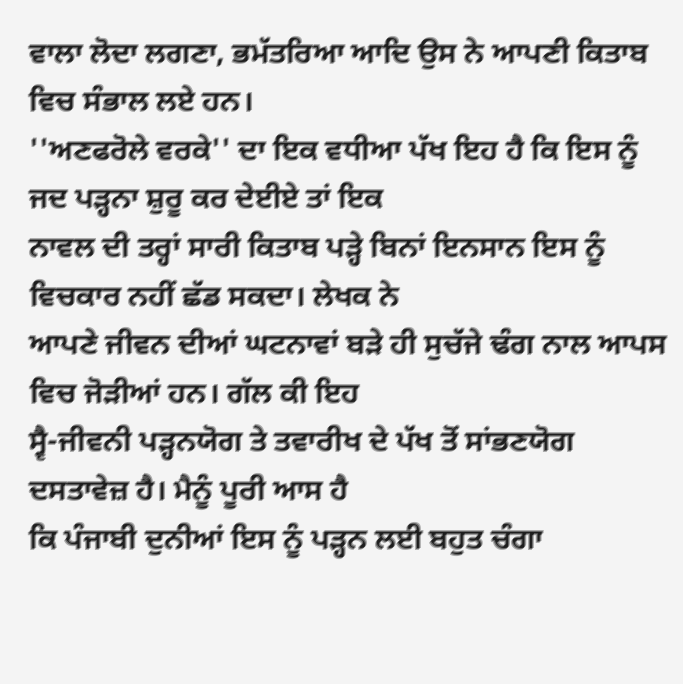ਵਾਲਾ ਲੋਦਾ ਲਗਣਾ, ਭਮੱਤਰਿਆ ਆਦਿ ਉਸ ਨੇ ਆਪਣੀ ਕਿਤਾਬ ਵਿਚ ਸੰਭਾਲ ਲਏ ਹਨ।
''ਅਣਫਰੋਲੇ ਵਰਕੇ'' ਦਾ ਇਕ ਵਧੀਆ ਪੱਖ ਇਹ ਹੈ ਕਿ ਇਸ ਨੂੰ ਜਦ ਪੜ੍ਹਨਾ ਸ਼ੁਰੂ ਕਰ ਦੇਈਏ ਤਾਂ ਇਕ
ਨਾਵਲ ਦੀ ਤਰ੍ਹਾਂ ਸਾਰੀ ਕਿਤਾਬ ਪੜ੍ਹੇ ਬਿਨਾਂ ਇਨਸਾਨ ਇਸ ਨੂੰ ਵਿਚਕਾਰ ਨਹੀਂ ਛੱਡ ਸਕਦਾ। ਲੇਖਕ ਨੇ
ਆਪਣੇ ਜੀਵਨ ਦੀਆਂ ਘਟਨਾਵਾਂ ਬੜੇ ਹੀ ਸੁਚੱਜੇ ਢੰਗ ਨਾਲ ਆਪਸ ਵਿਚ ਜੋੜੀਆਂ ਹਨ। ਗੱਲ ਕੀ ਇਹ
ਸ੍ਵੈ-ਜੀਵਨੀ ਪੜ੍ਹਨਯੋਗ ਤੇ ਤਵਾਰੀਖ ਦੇ ਪੱਖ ਤੋਂ ਸਾਂਭਣਯੋਗ ਦਸਤਾਵੇਜ਼ ਹੈ। ਮੈਨੂੰ ਪੂਰੀ ਆਸ ਹੈ
ਕਿ ਪੰਜਾਬੀ ਦੁਨੀਆਂ ਇਸ ਨੂੰ ਪੜ੍ਹਨ ਲਈ ਬਹੁਤ ਚੰਗਾ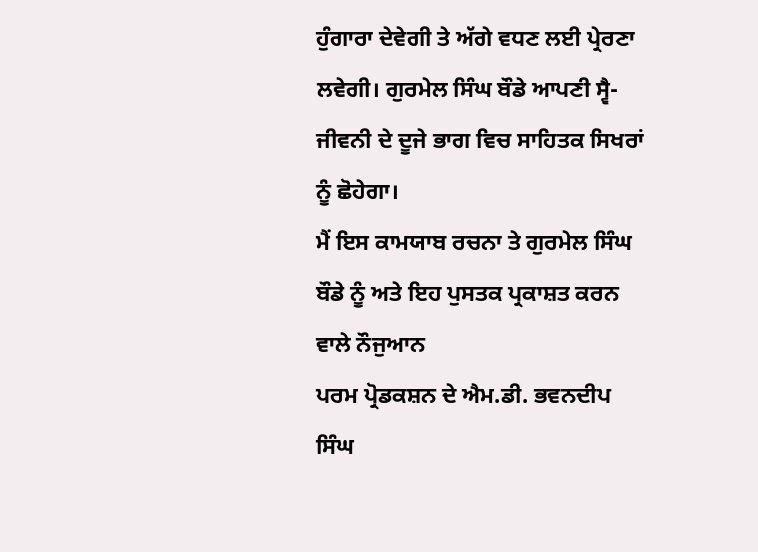ਹੁੰਗਾਰਾ ਦੇਵੇਗੀ ਤੇ ਅੱਗੇ ਵਧਣ ਲਈ ਪ੍ਰੇਰਣਾ
ਲਵੇਗੀ। ਗੁਰਮੇਲ ਸਿੰਘ ਬੌਡੇ ਆਪਣੀ ਸ੍ਵੈ-ਜੀਵਨੀ ਦੇ ਦੂਜੇ ਭਾਗ ਵਿਚ ਸਾਹਿਤਕ ਸਿਖਰਾਂ ਨੂੰ ਛੋਹੇਗਾ।
ਮੈਂ ਇਸ ਕਾਮਯਾਬ ਰਚਨਾ ਤੇ ਗੁਰਮੇਲ ਸਿੰਘ ਬੌਡੇ ਨੂੰ ਅਤੇ ਇਹ ਪੁਸਤਕ ਪ੍ਰਕਾਸ਼ਤ ਕਰਨ ਵਾਲੇ ਨੌਜੁਆਨ
ਪਰਮ ਪ੍ਰੋਡਕਸ਼ਨ ਦੇ ਐਮ.ਡੀ. ਭਵਨਦੀਪ ਸਿੰਘ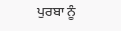ਪੁਰਬਾ ਨੂੰ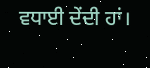ਵਧਾਈ ਦੇਂਦੀ ਹਾਂ।